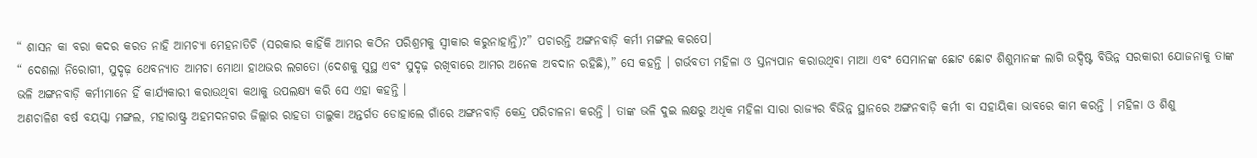“ ଶାସନ କା ବରା କଦର କରତ ନାହି ଆମଚ୍ୟା ମେହନାତିଚି (ସରକାର କାହିଁକି ଆମର କଠିନ ପରିଶ୍ରମକୁ ସ୍ୱୀକାର କରୁନାହାନ୍ତି)?” ପଚାରନ୍ତି ଅଙ୍ଗନବାଡ଼ି କର୍ମୀ ମଙ୍ଗଲ କରପେ।
“ ଦେଶଲା ନିରୋଗୀ, ସୁଦୃଢ଼ ଥେବନ୍ୟାତ ଆମଚା ମୋଥା ହାଥଭର ଲଗତୋ (ଦେଶକୁ ସୁସ୍ଥ ଏବଂ ସୁଦୃଢ଼ ରଖିବାରେ ଆମର ଅନେକ ଅବଦାନ ରହିଛି),” ସେ କହନ୍ତି । ଗର୍ଭବତୀ ମହିଳା ଓ ସ୍ତନ୍ୟପାନ କରାଉଥିବା ମାଆ ଏବଂ ସେମାନଙ୍କ ଛୋଟ ଛୋଟ ଶିଶୁମାନଙ୍କ ଲାଗି ଉଦ୍ଦିଷ୍ଟ ବିଭିନ୍ନ ସରକାରୀ ଯୋଜନାକୁ ତାଙ୍କ ଭଳି ଅଙ୍ଗନବାଡ଼ି କର୍ମୀମାନେ ହିଁ କାର୍ଯ୍ୟକାରୀ କରାଉଥିବା କଥାକୁ ଉପଲକ୍ଷ୍ୟ କରି ସେ ଏହା କହନ୍ତି ।
ଅଣଚାଳିଶ ବର୍ଷ ବୟସ୍କା ମଙ୍ଗଲ, ମହାରାଷ୍ଟ୍ର ଅହମଦନଗର ଜିଲ୍ଲାର ରାହତା ତାଲୁକା ଅନ୍ତର୍ଗତ ଡୋହାଲେ ଗାଁରେ ଅଙ୍ଗନବାଡ଼ି କେନ୍ଦ୍ର ପରିଚାଳନା କରନ୍ତି । ତାଙ୍କ ଭଳି ଦୁଇ ଲକ୍ଷରୁ ଅଧିକ ମହିଳା ସାରା ରାଜ୍ୟର ବିଭିନ୍ନ ସ୍ଥାନରେ ଅଙ୍ଗନବାଡ଼ି କର୍ମୀ ବା ସହାୟିକା ଭାବରେ କାମ କରନ୍ତି । ମହିଳା ଓ ଶିଶୁ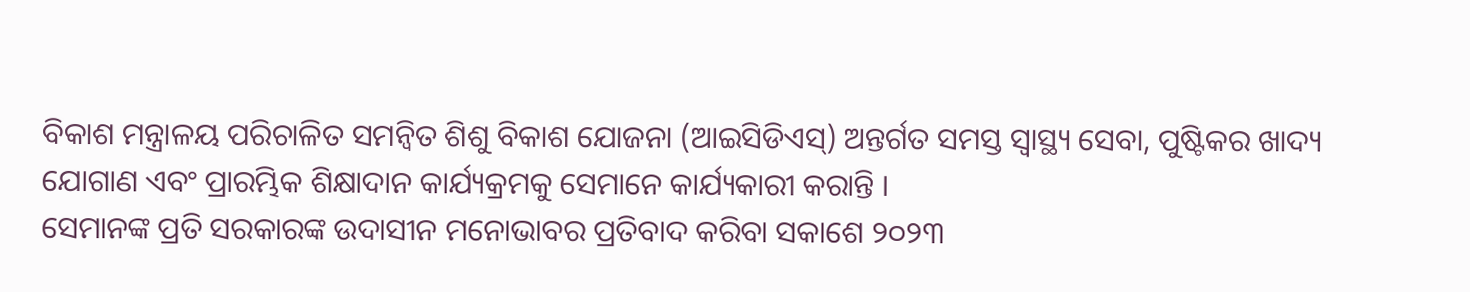ବିକାଶ ମନ୍ତ୍ରାଳୟ ପରିଚାଳିତ ସମନ୍ୱିତ ଶିଶୁ ବିକାଶ ଯୋଜନା (ଆଇସିଡିଏସ୍) ଅନ୍ତର୍ଗତ ସମସ୍ତ ସ୍ୱାସ୍ଥ୍ୟ ସେବା, ପୁଷ୍ଟିକର ଖାଦ୍ୟ ଯୋଗାଣ ଏବଂ ପ୍ରାରମ୍ଭିକ ଶିକ୍ଷାଦାନ କାର୍ଯ୍ୟକ୍ରମକୁ ସେମାନେ କାର୍ଯ୍ୟକାରୀ କରାନ୍ତି ।
ସେମାନଙ୍କ ପ୍ରତି ସରକାରଙ୍କ ଉଦାସୀନ ମନୋଭାବର ପ୍ରତିବାଦ କରିବା ସକାଶେ ୨୦୨୩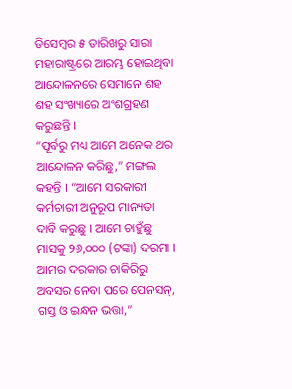ଡିସେମ୍ବର ୫ ତାରିଖରୁ ସାରା ମହାରାଷ୍ଟ୍ରରେ ଆରମ୍ଭ ହୋଇଥିବା ଆନ୍ଦୋଳନରେ ସେମାନେ ଶହ ଶହ ସଂଖ୍ୟାରେ ଅଂଶଗ୍ରହଣ କରୁଛନ୍ତି ।
“ପୂର୍ବରୁ ମଧ୍ୟ ଆମେ ଅନେକ ଥର ଆନ୍ଦୋଳନ କରିଛୁ,” ମଙ୍ଗଲ କହନ୍ତି । “ଆମେ ସରକାରୀ କର୍ମଚାରୀ ଅନୁରୂପ ମାନ୍ୟତା ଦାବି କରୁଛୁ । ଆମେ ଚାହୁଁଛୁ ମାସକୁ ୨୬,୦୦୦ (ଟଙ୍କା) ଦରମା । ଆମର ଦରକାର ଚାକିରିରୁ ଅବସର ନେବା ପରେ ପେନସନ୍, ଗସ୍ତ ଓ ଇନ୍ଧନ ଭତ୍ତା,”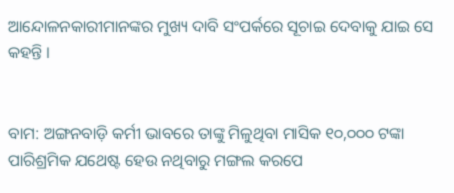ଆନ୍ଦୋଳନକାରୀମାନଙ୍କର ମୁଖ୍ୟ ଦାବି ସଂପର୍କରେ ସୂଚାଇ ଦେବାକୁ ଯାଇ ସେ କହନ୍ତି ।


ବାମ: ଅଙ୍ଗନବାଡ଼ି କର୍ମୀ ଭାବରେ ତାଙ୍କୁ ମିଳୁଥିବା ମାସିକ ୧୦,୦୦୦ ଟଙ୍କା ପାରିଶ୍ରମିକ ଯଥେଷ୍ଟ ହେଉ ନଥିବାରୁ ମଙ୍ଗଲ କରପେ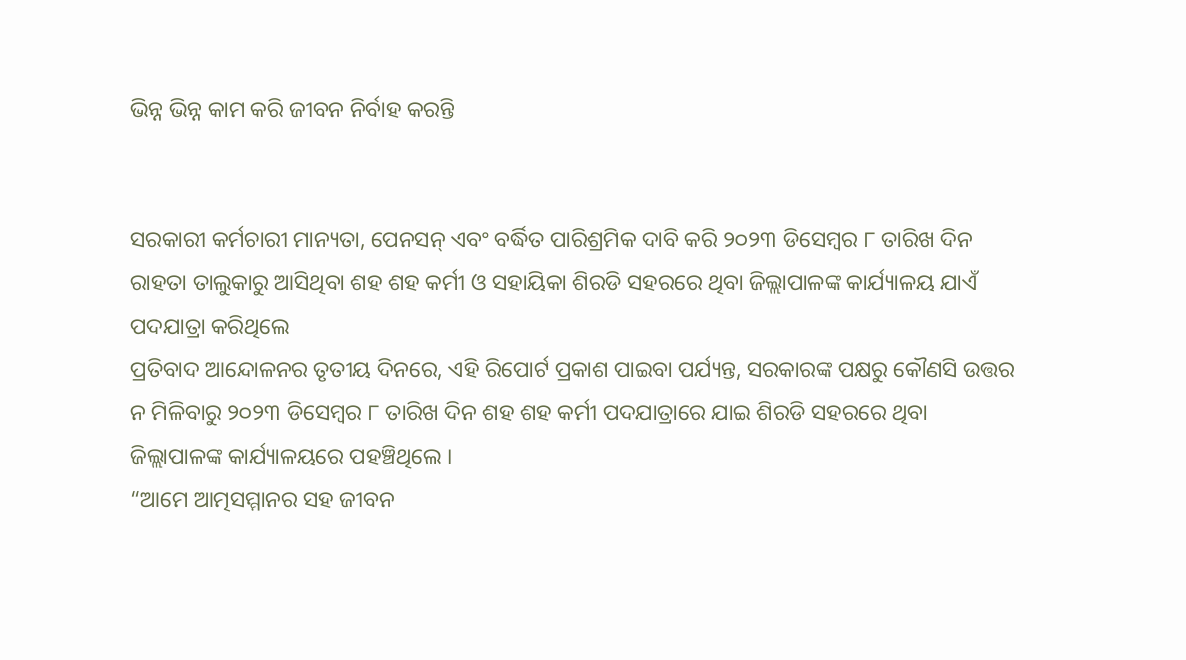ଭିନ୍ନ ଭିନ୍ନ କାମ କରି ଜୀବନ ନିର୍ବାହ କରନ୍ତି


ସରକାରୀ କର୍ମଚାରୀ ମାନ୍ୟତା, ପେନସନ୍ ଏବଂ ବର୍ଦ୍ଧିତ ପାରିଶ୍ରମିକ ଦାବି କରି ୨୦୨୩ ଡିସେମ୍ବର ୮ ତାରିଖ ଦିନ ରାହତା ତାଲୁକାରୁ ଆସିଥିବା ଶହ ଶହ କର୍ମୀ ଓ ସହାୟିକା ଶିରଡି ସହରରେ ଥିବା ଜିଲ୍ଲାପାଳଙ୍କ କାର୍ଯ୍ୟାଳୟ ଯାଏଁ ପଦଯାତ୍ରା କରିଥିଲେ
ପ୍ରତିବାଦ ଆନ୍ଦୋଳନର ତୃତୀୟ ଦିନରେ, ଏହି ରିପୋର୍ଟ ପ୍ରକାଶ ପାଇବା ପର୍ଯ୍ୟନ୍ତ, ସରକାରଙ୍କ ପକ୍ଷରୁ କୌଣସି ଉତ୍ତର ନ ମିଳିବାରୁ ୨୦୨୩ ଡିସେମ୍ବର ୮ ତାରିଖ ଦିନ ଶହ ଶହ କର୍ମୀ ପଦଯାତ୍ରାରେ ଯାଇ ଶିରଡି ସହରରେ ଥିବା ଜିଲ୍ଲାପାଳଙ୍କ କାର୍ଯ୍ୟାଳୟରେ ପହଞ୍ଚିଥିଲେ ।
“ଆମେ ଆତ୍ମସମ୍ମାନର ସହ ଜୀବନ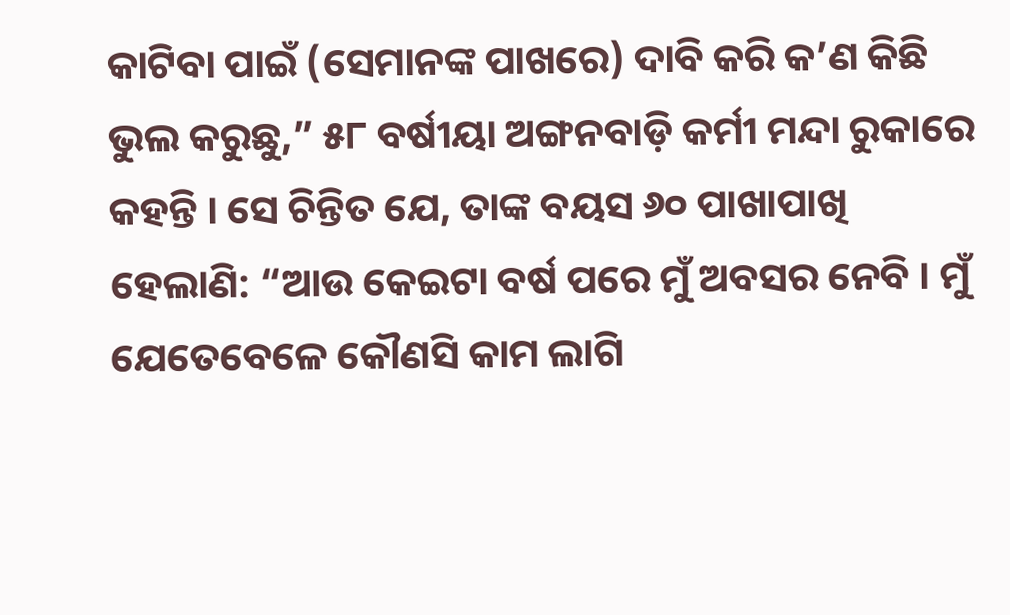କାଟିବା ପାଇଁ (ସେମାନଙ୍କ ପାଖରେ) ଦାବି କରି କ’ଣ କିଛି ଭୁଲ କରୁଛୁ,” ୫୮ ବର୍ଷୀୟା ଅଙ୍ଗନବାଡ଼ି କର୍ମୀ ମନ୍ଦା ରୁକାରେ କହନ୍ତି । ସେ ଚିନ୍ତିତ ଯେ, ତାଙ୍କ ବୟସ ୬୦ ପାଖାପାଖି ହେଲାଣି: “ଆଉ କେଇଟା ବର୍ଷ ପରେ ମୁଁ ଅବସର ନେବି । ମୁଁ ଯେତେବେଳେ କୌଣସି କାମ ଲାଗି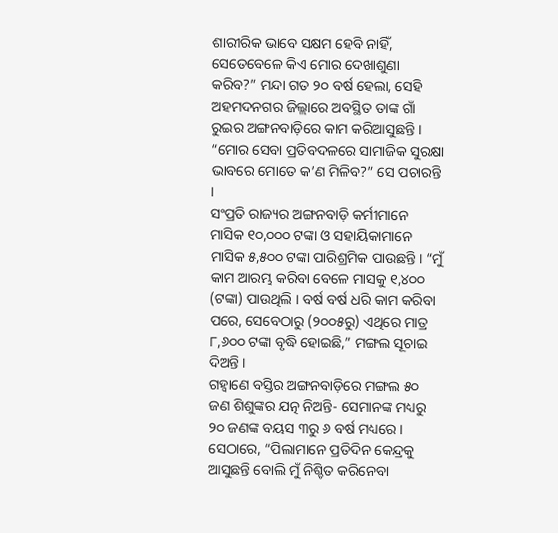ଶାରୀରିକ ଭାବେ ସକ୍ଷମ ହେବି ନାହିଁ, ସେତେବେଳେ କିଏ ମୋର ଦେଖାଶୁଣା କରିବ?” ମନ୍ଦା ଗତ ୨୦ ବର୍ଷ ହେଲା, ସେହି ଅହମଦନଗର ଜିଲ୍ଲାରେ ଅବସ୍ଥିତ ତାଙ୍କ ଗାଁ ରୁଇର ଅଙ୍ଗନବାଡ଼ିରେ କାମ କରିଆସୁଛନ୍ତି । “ମୋର ସେବା ପ୍ରତିବଦଳରେ ସାମାଜିକ ସୁରକ୍ଷା ଭାବରେ ମୋତେ କ’ଣ ମିଳିବ?” ସେ ପଚାରନ୍ତି ।
ସଂପ୍ରତି ରାଜ୍ୟର ଅଙ୍ଗନବାଡ଼ି କର୍ମୀମାନେ ମାସିକ ୧୦,୦୦୦ ଟଙ୍କା ଓ ସହାୟିକାମାନେ ମାସିକ ୫,୫୦୦ ଟଙ୍କା ପାରିଶ୍ରମିକ ପାଉଛନ୍ତି । “ମୁଁ କାମ ଆରମ୍ଭ କରିବା ବେଳେ ମାସକୁ ୧,୪୦୦ (ଟଙ୍କା) ପାଉଥିଲି । ବର୍ଷ ବର୍ଷ ଧରି କାମ କରିବା ପରେ, ସେବେଠାରୁ (୨୦୦୫ରୁ) ଏଥିରେ ମାତ୍ର ୮,୬୦୦ ଟଙ୍କା ବୃଦ୍ଧି ହୋଇଛି,” ମଙ୍ଗଲ ସୂଚାଇ ଦିଅନ୍ତି ।
ଗହ୍ୱାଣେ ବସ୍ତିର ଅଙ୍ଗନବାଡ଼ିରେ ମଙ୍ଗଲ ୫୦ ଜଣ ଶିଶୁଙ୍କର ଯତ୍ନ ନିଅନ୍ତି- ସେମାନଙ୍କ ମଧ୍ୟରୁ ୨୦ ଜଣଙ୍କ ବୟସ ୩ରୁ ୬ ବର୍ଷ ମଧ୍ୟରେ । ସେଠାରେ, “ପିଲାମାନେ ପ୍ରତିଦିନ କେନ୍ଦ୍ରକୁ ଆସୁଛନ୍ତି ବୋଲି ମୁଁ ନିଶ୍ଚିତ କରିନେବା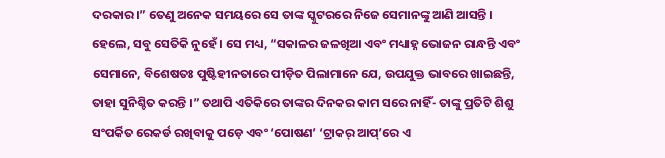ଦରକାର।” ତେଣୁ ଅନେକ ସମୟରେ ସେ ତାଙ୍କ ସ୍କୁଟରରେ ନିଜେ ସେମାନଙ୍କୁ ଆଣି ଆସନ୍ତି ।
ହେଲେ, ସବୁ ସେତିକି ନୁହେଁ । ସେ ମଧ୍ୟ, “ସକାଳର ଜଳଖିଆ ଏବଂ ମଧ୍ୟାହ୍ନ ଭୋଜନ ରାନ୍ଧନ୍ତି ଏବଂ ସେମାନେ, ବିଶେଷତଃ ପୁଷ୍ଟିହୀନତାରେ ପୀଡ଼ିତ ପିଲାମାନେ ଯେ, ଉପଯୁକ୍ତ ଭାବରେ ଖାଇଛନ୍ତି, ତାହା ସୁନିଶ୍ଚିତ କରନ୍ତି ।” ତଥାପି ଏତିକିରେ ତାଙ୍କର ଦିନକର କାମ ସରେ ନାହିଁ- ତାଙ୍କୁ ପ୍ରତିଟି ଶିଶୁ ସଂପର୍କିତ ରେକର୍ଡ ରଖିବାକୁ ପଡ଼େ ଏବଂ ‘ପୋଷଣ’ ‘ଟ୍ରାକର୍ ଆପ୍’ରେ ଏ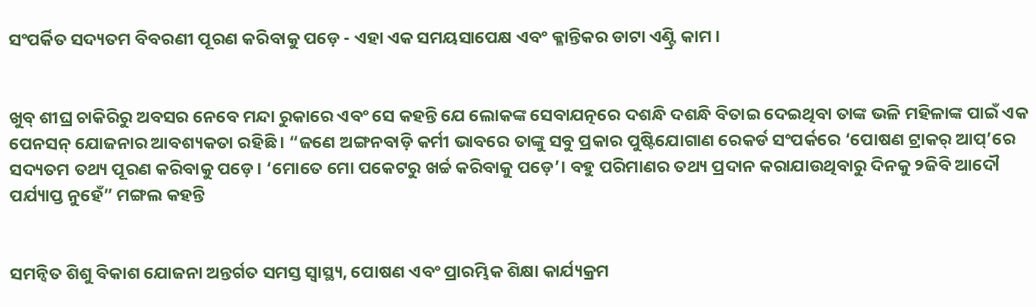ସଂପର୍କିତ ସଦ୍ୟତମ ବିବରଣୀ ପୂରଣ କରିବାକୁ ପଡ଼େ - ଏହା ଏକ ସମୟସାପେକ୍ଷ ଏବଂ କ୍ଳାନ୍ତିକର ଡାଟା ଏଣ୍ଟ୍ରି କାମ ।


ଖୁବ୍ ଶୀଘ୍ର ଚାକିରିରୁ ଅବସର ନେବେ ମନ୍ଦା ରୁକାରେ ଏବଂ ସେ କହନ୍ତି ଯେ ଲୋକଙ୍କ ସେବାଯତ୍ନରେ ଦଶନ୍ଧି ଦଶନ୍ଧି ବିତାଇ ଦେଇଥିବା ତାଙ୍କ ଭଳି ମହିଳାଙ୍କ ପାଇଁ ଏକ ପେନସନ୍ ଯୋଜନାର ଆବଶ୍ୟକତା ରହିଛି । “ଜଣେ ଅଙ୍ଗନବାଡ଼ି କର୍ମୀ ଭାବରେ ତାଙ୍କୁ ସବୁ ପ୍ରକାର ପୁଷ୍ଟିଯୋଗାଣ ରେକର୍ଡ ସଂପର୍କରେ ‘ପୋଷଣ ଟ୍ରାକର୍ ଆପ୍’ରେ ସଦ୍ୟତମ ତଥ୍ୟ ପୂରଣ କରିବାକୁ ପଡ଼େ । ‘ମୋତେ ମୋ ପକେଟରୁ ଖର୍ଚ୍ଚ କରିବାକୁ ପଡ଼େ’। ବହୁ ପରିମାଣର ତଥ୍ୟ ପ୍ରଦାନ କରାଯାଉଥିବାରୁ ଦିନକୁ ୨ଜିବି ଆଦୌ ପର୍ଯ୍ୟାପ୍ତ ନୁହେଁ” ମଙ୍ଗଲ କହନ୍ତି


ସମନ୍ୱିତ ଶିଶୁ ବିକାଶ ଯୋଜନା ଅନ୍ତର୍ଗତ ସମସ୍ତ ସ୍ୱାସ୍ଥ୍ୟ, ପୋଷଣ ଏବଂ ପ୍ରାରମ୍ଭିକ ଶିକ୍ଷା କାର୍ଯ୍ୟକ୍ରମ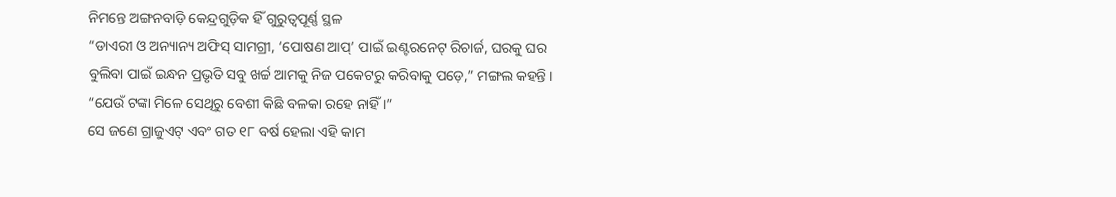ନିମନ୍ତେ ଅଙ୍ଗନବାଡ଼ି କେନ୍ଦ୍ରଗୁଡ଼ିକ ହିଁ ଗୁରୁତ୍ୱପୂର୍ଣ୍ଣ ସ୍ଥଳ
“ଡାଏରୀ ଓ ଅନ୍ୟାନ୍ୟ ଅଫିସ୍ ସାମଗ୍ରୀ, ‘ପୋଷଣ ଆପ୍’ ପାଇଁ ଇଣ୍ଟରନେଟ୍ ରିଚାର୍ଜ, ଘରକୁ ଘର ବୁଲିବା ପାଇଁ ଇନ୍ଧନ ପ୍ରଭୃତି ସବୁ ଖର୍ଚ୍ଚ ଆମକୁ ନିଜ ପକେଟରୁ କରିବାକୁ ପଡ଼େ,” ମଙ୍ଗଲ କହନ୍ତି । “ଯେଉଁ ଟଙ୍କା ମିଳେ ସେଥିରୁ ବେଶୀ କିଛି ବଳକା ରହେ ନାହିଁ ।”
ସେ ଜଣେ ଗ୍ରାଜୁଏଟ୍ ଏବଂ ଗତ ୧୮ ବର୍ଷ ହେଲା ଏହି କାମ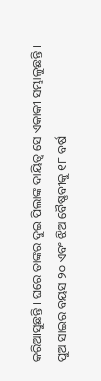କରିଆସୁଛନ୍ତି । ଘରେ ତାଙ୍କର ଦୁଇ ପିଲାଙ୍କ ଦାୟିତ୍ୱ ସେ ଏକାକୀ ସମ୍ଭାଳୁଛନ୍ତି । ପୁଅ ସାଇର ବୟସ ୨୦ ଏବଂ ଝିଅ ବୈଷ୍ଣବୀକୁ ୧୮ ବର୍ଷ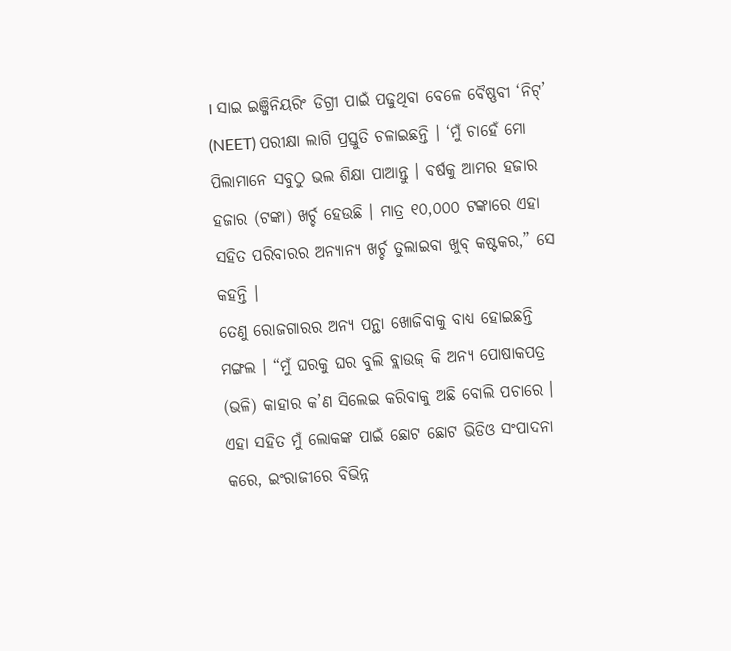। ସାଇ ଇଞ୍ଜିନିୟରିଂ ଡିଗ୍ରୀ ପାଇଁ ପଢୁଥିବା ବେଳେ ବୈଷ୍ଣବୀ ‘ନିଟ୍’ (NEET) ପରୀକ୍ଷା ଲାଗି ପ୍ରସ୍ତୁତି ଚଳାଇଛନ୍ତି । ‘ମୁଁ ଚାହେଁ ମୋ ପିଲାମାନେ ସବୁଠୁ ଭଲ ଶିକ୍ଷା ପାଆନ୍ତୁ । ବର୍ଷକୁ ଆମର ହଜାର ହଜାର (ଟଙ୍କା) ଖର୍ଚ୍ଚ ହେଉଛି । ମାତ୍ର ୧୦,୦୦୦ ଟଙ୍କାରେ ଏହା ସହିତ ପରିବାରର ଅନ୍ୟାନ୍ୟ ଖର୍ଚ୍ଚ ତୁଲାଇବା ଖୁବ୍ କଷ୍ଟକର,” ସେ କହନ୍ତି ।
ତେଣୁ ରୋଜଗାରର ଅନ୍ୟ ପନ୍ଥା ଖୋଜିବାକୁ ବାଧ୍ୟ ହୋଇଛନ୍ତି ମଙ୍ଗଲ । “ମୁଁ ଘରକୁ ଘର ବୁଲି ବ୍ଲାଉଜ୍ କି ଅନ୍ୟ ପୋଷାକପତ୍ର (ଭଳି) କାହାର କ’ଣ ସିଲେଇ କରିବାକୁ ଅଛି ବୋଲି ପଚାରେ । ଏହା ସହିତ ମୁଁ ଲୋକଙ୍କ ପାଇଁ ଛୋଟ ଛୋଟ ଭିଡିଓ ସଂପାଦନା କରେ, ଇଂରାଜୀରେ ବିଭିନ୍ନ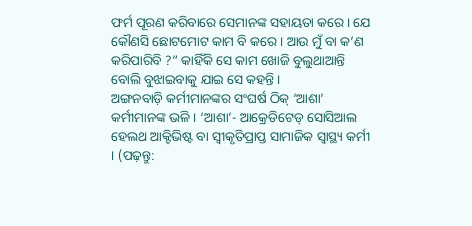ଫର୍ମ ପୂରଣ କରିବାରେ ସେମାନଙ୍କ ସହାୟତା କରେ । ଯେ କୌଣସି ଛୋଟମୋଟ କାମ ବି କରେ । ଆଉ ମୁଁ ବା କ’ଣ କରିପାରିବି ?” କାହିଁକି ସେ କାମ ଖୋଜି ବୁଲୁଥାଆନ୍ତି ବୋଲି ବୁଝାଇବାକୁ ଯାଇ ସେ କହନ୍ତି ।
ଅଙ୍ଗନବାଡ଼ି କର୍ମୀମାନଙ୍କର ସଂଘର୍ଷ ଠିକ୍ ‘ଆଶା’ କର୍ମୀମାନଙ୍କ ଭଳି । ‘ଆଶା’- ଆକ୍ରେଡିଟେଡ୍ ସୋସିଆଲ ହେଲଥ ଆକ୍ଟିଭିଷ୍ଟ ବା ସ୍ୱୀକୃତିପ୍ରାପ୍ତ ସାମାଜିକ ସ୍ୱାସ୍ଥ୍ୟ କର୍ମୀ । (ପଢ଼ନ୍ତୁ: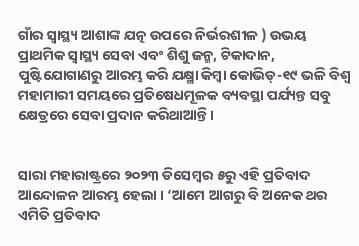ଗାଁର ସ୍ୱାସ୍ଥ୍ୟ ଆଶାଙ୍କ ଯତ୍ନ ଉପରେ ନିର୍ଭରଶୀଳ ) ଉଭୟ ପ୍ରାଥମିକ ସ୍ୱାସ୍ଥ୍ୟ ସେବା ଏବଂ ଶିଶୁ ଜନ୍ମ, ଟିକାଦାନ, ପୁଷ୍ଟିଯୋଗାଣରୁ ଆରମ୍ଭ କରି ଯକ୍ଷ୍ମା କିମ୍ବା କୋଭିଡ୍-୧୯ ଭଳି ବିଶ୍ୱ ମହାମାରୀ ସମୟରେ ପ୍ରତିଷେଧମୂଳକ ବ୍ୟବସ୍ଥା ପର୍ଯ୍ୟନ୍ତ ସବୁ କ୍ଷେତ୍ରରେ ସେବା ପ୍ରଦାନ କରିଥାଆନ୍ତି ।


ସାରା ମହାରାଷ୍ଟ୍ରରେ ୨୦୨୩ ଡିସେମ୍ବର ୫ରୁ ଏହି ପ୍ରତିବାଦ ଆନ୍ଦୋଳନ ଆରମ୍ଭ ହେଲା । ‘ଆମେ ଆଗରୁ ବି ଅନେକ ଥର ଏମିତି ପ୍ରତିବାଦ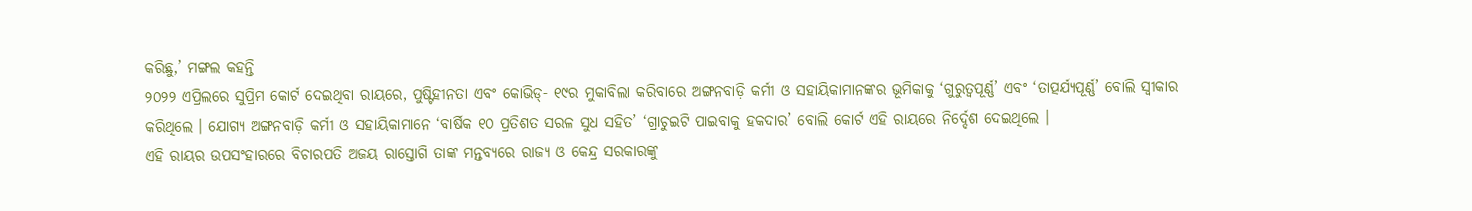କରିଛୁ,’ ମଙ୍ଗଲ କହନ୍ତି
୨୦୨୨ ଏପ୍ରିଲରେ ସୁପ୍ରିମ କୋର୍ଟ ଦେଇଥିବା ରାୟରେ, ପୁଷ୍ଟିହୀନତା ଏବଂ କୋଭିଡ୍- ୧୯ର ମୁକାବିଲା କରିବାରେ ଅଙ୍ଗନବାଡ଼ି କର୍ମୀ ଓ ସହାୟିକାମାନଙ୍କର ଭୂମିକାକୁ ‘ଗୁରୁତ୍ୱପୂର୍ଣ୍ଣ’ ଏବଂ ‘ତାତ୍ପର୍ଯ୍ୟପୂର୍ଣ୍ଣ’ ବୋଲି ସ୍ୱୀକାର କରିଥିଲେ । ଯୋଗ୍ୟ ଅଙ୍ଗନବାଡ଼ି କର୍ମୀ ଓ ସହାୟିକାମାନେ ‘ବାର୍ଷିକ ୧୦ ପ୍ରତିଶତ ସରଳ ସୁଧ ସହିତ’ ‘ଗ୍ରାଚୁଇଟି ପାଇବାକୁ ହକଦାର’ ବୋଲି କୋର୍ଟ ଏହି ରାୟରେ ନିର୍ଦ୍ଦେଶ ଦେଇଥିଲେ ।
ଏହି ରାୟର ଉପସଂହାରରେ ବିଚାରପତି ଅଜୟ ରାସ୍ତୋଗି ତାଙ୍କ ମନ୍ତବ୍ୟରେ ରାଜ୍ୟ ଓ କେନ୍ଦ୍ର ସରକାରଙ୍କୁ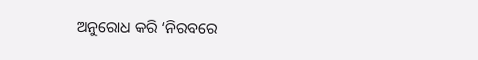ଅନୁରୋଧ କରି ‘ନିରବରେ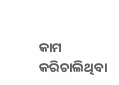କାମ କରିଚାଲିଥିବା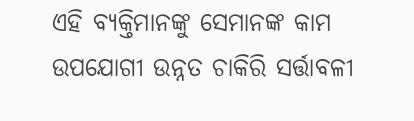ଏହି ବ୍ୟକ୍ତିମାନଙ୍କୁ ସେମାନଙ୍କ କାମ ଉପଯୋଗୀ ଉନ୍ନତ ଚାକିରି ସର୍ତ୍ତାବଳୀ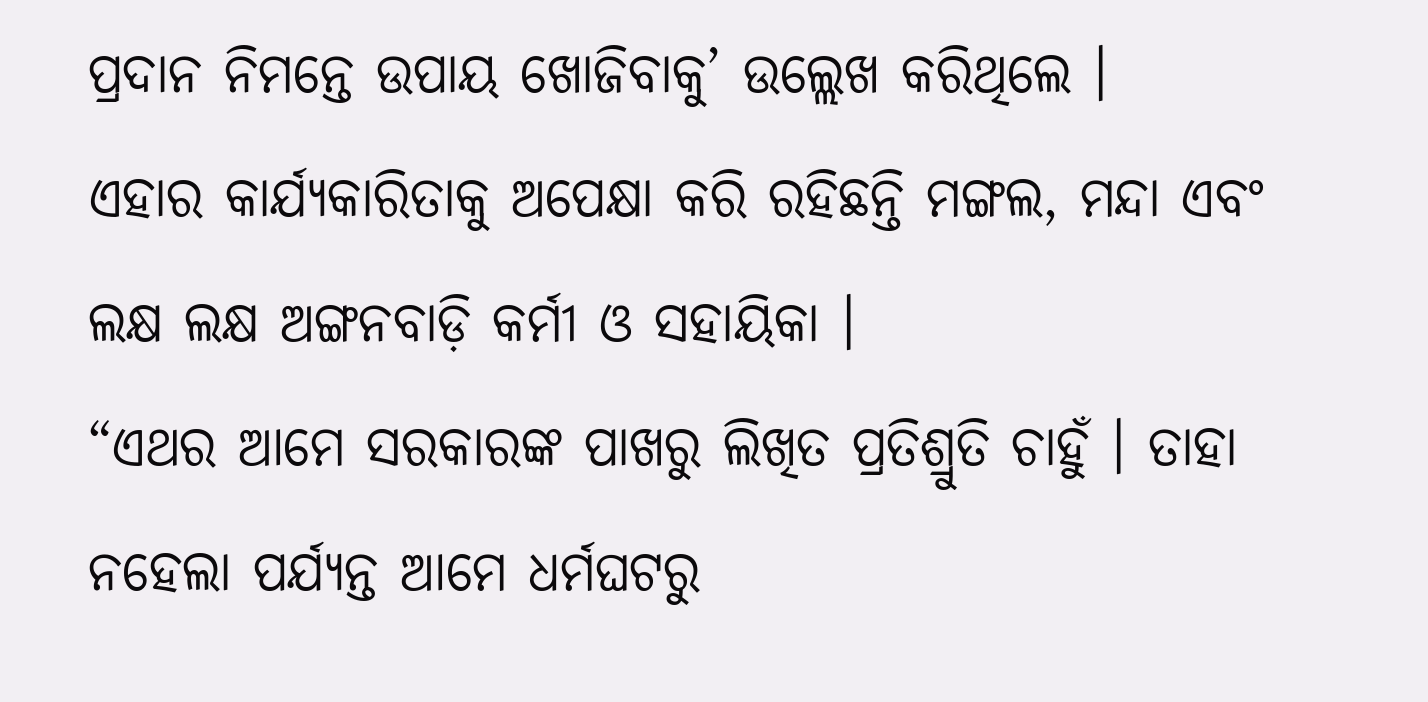ପ୍ରଦାନ ନିମନ୍ତେ ଉପାୟ ଖୋଜିବାକୁ’ ଉଲ୍ଲେଖ କରିଥିଲେ ।
ଏହାର କାର୍ଯ୍ୟକାରିତାକୁ ଅପେକ୍ଷା କରି ରହିଛନ୍ତି ମଙ୍ଗଲ, ମନ୍ଦା ଏବଂ ଲକ୍ଷ ଲକ୍ଷ ଅଙ୍ଗନବାଡ଼ି କର୍ମୀ ଓ ସହାୟିକା ।
“ଏଥର ଆମେ ସରକାରଙ୍କ ପାଖରୁ ଲିଖିତ ପ୍ରତିଶ୍ରୁତି ଚାହୁଁ । ତାହା ନହେଲା ପର୍ଯ୍ୟନ୍ତ ଆମେ ଧର୍ମଘଟରୁ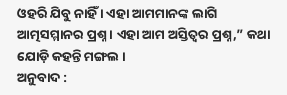ଓହରି ଯିବୁ ନାହିଁ । ଏହା ଆମମାନଙ୍କ ଲାଗି ଆତ୍ମସମ୍ମାନର ପ୍ରଶ୍ନ । ଏହା ଆମ ଅସ୍ତିତ୍ୱର ପ୍ରଶ୍ନ,” କଥା ଯୋଡ଼ି କହନ୍ତି ମଙ୍ଗଲ ।
ଅନୁବାଦ :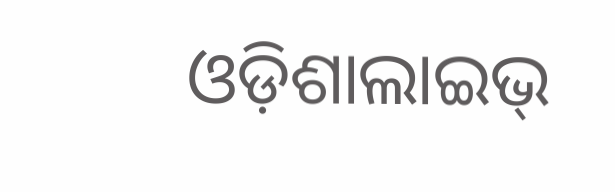ଓଡ଼ିଶାଲାଇଭ୍